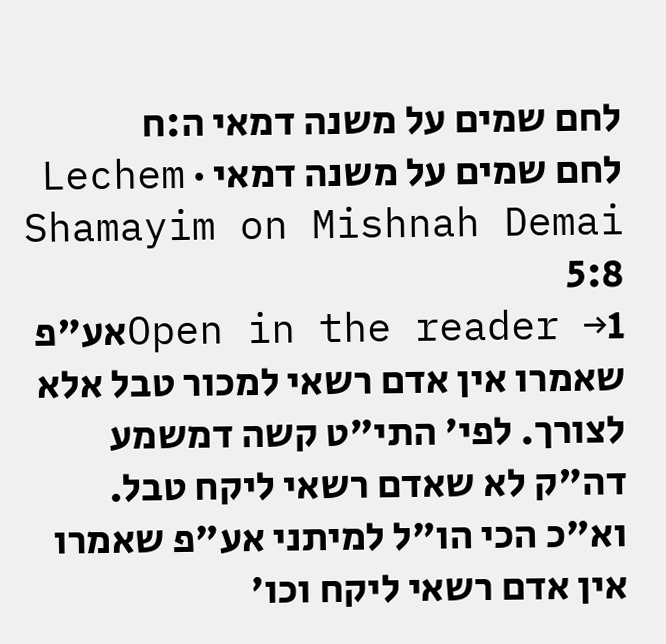לחם שמים על משנה דמאי ה:ח
לחם שמים על משנה דמאי · Lechem Shamayim on Mishnah Demai 5:8
Open in the reader →1אע"פ שאמרו אין אדם רשאי למכור טבל אלא לצורך. לפי' התי"ט קשה דמשמע דה"ק לא שאדם רשאי ליקח טבל. וא"כ הכי הו"ל למיתני אע"פ שאמרו אין אדם רשאי ליקח וכו'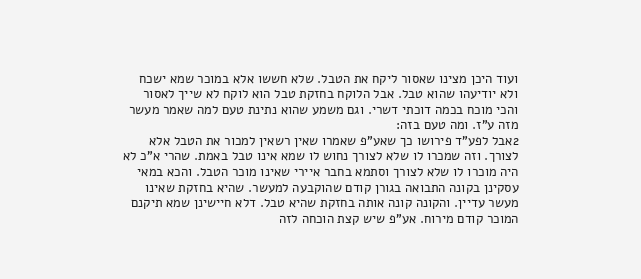ועוד היכן מצינו שאסור ליקח את הטבל. שלא חששו אלא במוכר שמא ישכח ולא יודיעהו שהוא טבל. אבל הלוקח בחזקת טבל הוא לוקח לא שייך לאסור והכי מוכח בכמה דוכתי דשרי. וגם משמע שהוא נתינת טעם למה שאמר מעשר מזה ע"ז. ומה טעם בזה:
2אבל לפע"ד פירושו כך שאע"פ שאמרו שאין רשאין למכור את הטבל אלא לצורך. וזה שמכרו לו שלא לצורך נחוש לו שמא אינו טבל באמת. שהרי א"כ לא היה מוכרו לו שלא לצורך וסתמא בחבר איירי שאינו מוכר הטבל. והכא במאי עסקינן בקונה התבואה בגורן קודם שהוקבעה למעשר. שהיא בחזקת שאינו מעשר עדיין. והקונה קונה אותה בחזקת שהיא טבל. דלא חיישינן שמא תיקנם המוכר קודם מירוח. אע"פ שיש קצת הוכחה לזה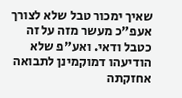שאיך ימכור טבל שלא לצורך אעפ"כ מעשר מזה על זה כטבל ודאי. ואע"פ שלא הודיעהו דמוקמינן לתבואה אחזקתה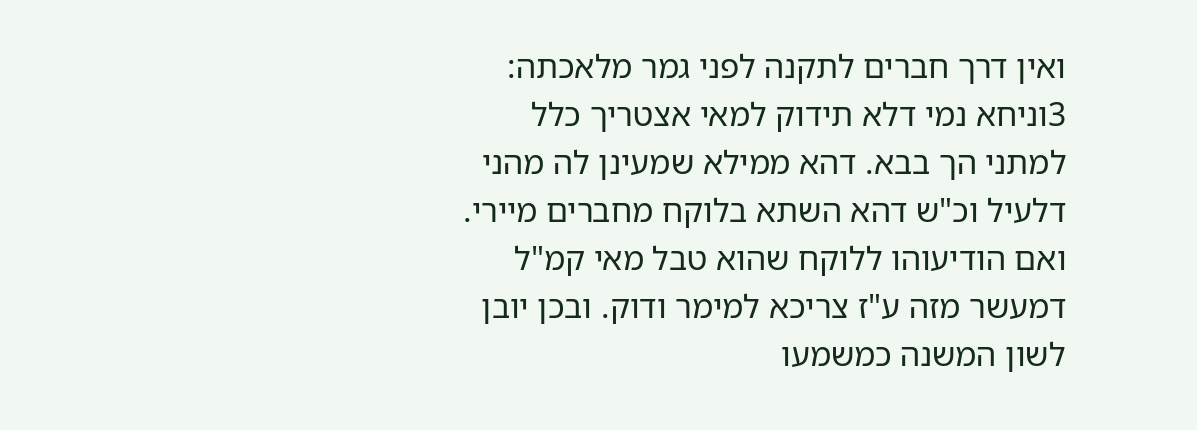ואין דרך חברים לתקנה לפני גמר מלאכתה:
3וניחא נמי דלא תידוק למאי אצטריך כלל למתני הך בבא. דהא ממילא שמעינן לה מהני דלעיל וכ"ש דהא השתא בלוקח מחברים מיירי. ואם הודיעוהו ללוקח שהוא טבל מאי קמ"ל דמעשר מזה ע"ז צריכא למימר ודוק. ובכן יובן לשון המשנה כמשמעו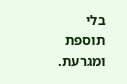בלי תוספת ומגרעת.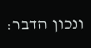ונכון הדבר: